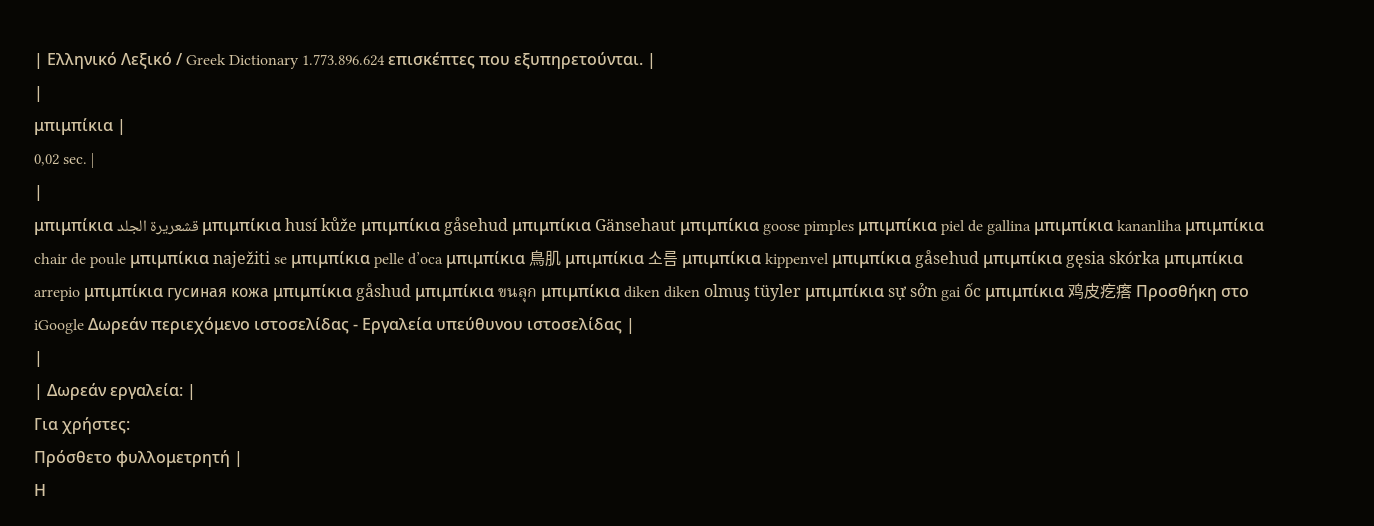| Ελληνικό Λεξικό / Greek Dictionary 1.773.896.624 επισκέπτες που εξυπηρετούνται. |
|
μπιμπίκια |
0,02 sec. |
|
μπιμπίκια قشعريرة الجلد μπιμπίκια husí kůže μπιμπίκια gåsehud μπιμπίκια Gänsehaut μπιμπίκια goose pimples μπιμπίκια piel de gallina μπιμπίκια kananliha μπιμπίκια chair de poule μπιμπίκια naježiti se μπιμπίκια pelle d’oca μπιμπίκια 鳥肌 μπιμπίκια 소름 μπιμπίκια kippenvel μπιμπίκια gåsehud μπιμπίκια gęsia skórka μπιμπίκια arrepio μπιμπίκια гусиная кожа μπιμπίκια gåshud μπιμπίκια ขนลุก μπιμπίκια diken diken olmuş tüyler μπιμπίκια sự sởn gai ốc μπιμπίκια 鸡皮疙瘩 Προσθήκη στο iGoogle Δωρεάν περιεχόμενο ιστοσελίδας - Εργαλεία υπεύθυνου ιστοσελίδας |
|
| Δωρεάν εργαλεία: |
Για χρήστες:
Πρόσθετο φυλλομετρητή |
Η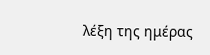λέξη της ημέρας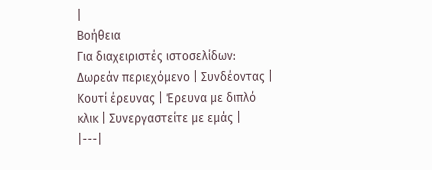|
Βοήθεια
Για διαχειριστές ιστοσελίδων: Δωρεάν περιεχόμενο | Συνδέοντας | Κουτί έρευνας | Έρευνα με διπλό κλικ | Συνεργαστείτε με εμάς |
|---|